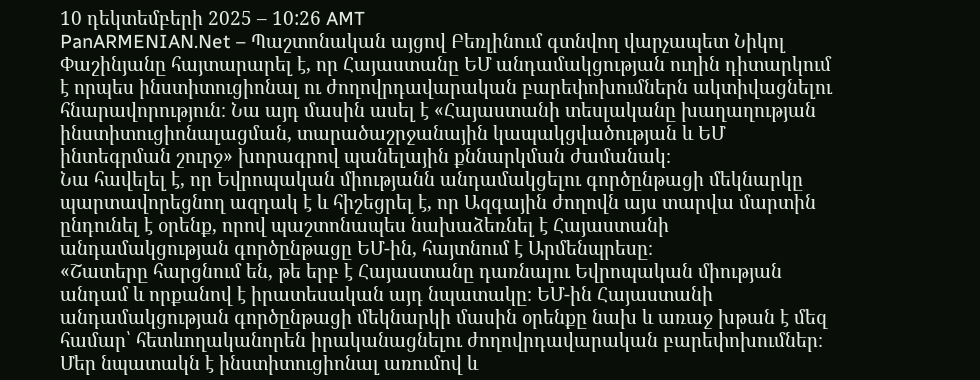10 դեկտեմբերի 2025 – 10:26 AMT
PanARMENIAN.Net – Պաշտոնական այցով Բեռլինում գտնվող վարչապետ Նիկոլ Փաշինյանը հայտարարել է, որ Հայաստանը ԵՄ անդամակցության ուղին դիտարկում է որպես ինստիտուցիոնալ ու ժողովրդավարական բարեփոխումներն ակտիվացնելու հնարավորություն։ Նա այդ մասին ասել է «Հայաստանի տեսլականը խաղաղության ինստիտուցիոնալացման, տարածաշրջանային կապակցվածության և ԵՄ ինտեգրման շուրջ» խորագրով պանելային քննարկման ժամանակ։
Նա հավելել է, որ Եվրոպական միությանն անդամակցելու գործընթացի մեկնարկը պարտավորեցնող ազդակ է և հիշեցրել է, որ Ազգային ժողովն այս տարվա մարտին ընդունել է օրենք, որով պաշտոնապես նախաձեռնել է Հայաստանի անդամակցության գործընթացը ԵՄ-ին, հայտնում է Արմենպրեսը։
«Շատերը հարցնում են, թե երբ է Հայաստանը դառնալու Եվրոպական միության անդամ և որքանով է իրատեսական այդ նպատակը։ ԵՄ-ին Հայաստանի անդամակցության գործընթացի մեկնարկի մասին օրենքը նախ և առաջ խթան է մեզ համար՝ հետևողականորեն իրականացնելու ժողովրդավարական բարեփոխումներ։ Մեր նպատակն է ինստիտուցիոնալ առումով և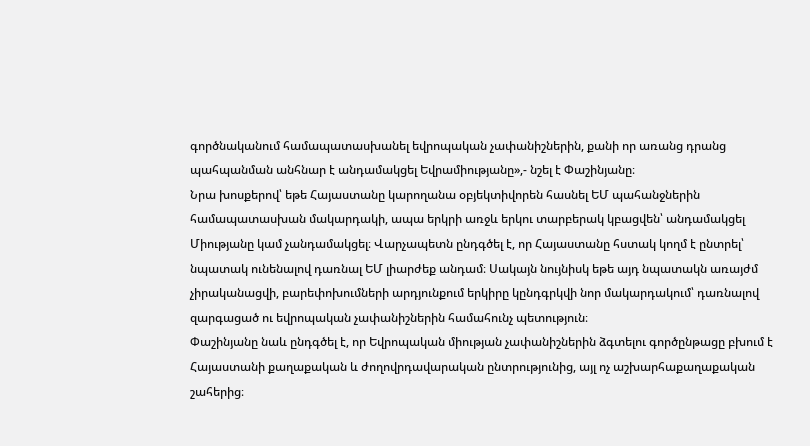գործնականում համապատասխանել եվրոպական չափանիշներին, քանի որ առանց դրանց պահպանման անհնար է անդամակցել Եվրամիությանը»,- նշել է Փաշինյանը։
Նրա խոսքերով՝ եթե Հայաստանը կարողանա օբյեկտիվորեն հասնել ԵՄ պահանջներին համապատասխան մակարդակի, ապա երկրի առջև երկու տարբերակ կբացվեն՝ անդամակցել Միությանը կամ չանդամակցել։ Վարչապետն ընդգծել է, որ Հայաստանը հստակ կողմ է ընտրել՝ նպատակ ունենալով դառնալ ԵՄ լիարժեք անդամ։ Սակայն նույնիսկ եթե այդ նպատակն առայժմ չիրականացվի, բարեփոխումների արդյունքում երկիրը կընդգրկվի նոր մակարդակում՝ դառնալով զարգացած ու եվրոպական չափանիշներին համահունչ պետություն։
Փաշինյանը նաև ընդգծել է, որ Եվրոպական միության չափանիշներին ձգտելու գործընթացը բխում է Հայաստանի քաղաքական և ժողովրդավարական ընտրությունից, այլ ոչ աշխարհաքաղաքական շահերից։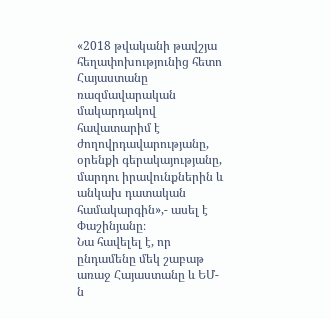«2018 թվականի թավշյա հեղափոխությունից հետո Հայաստանը ռազմավարական մակարդակով հավատարիմ է ժողովրդավարությանը, օրենքի գերակայությանը, մարդու իրավունքներին և անկախ դատական համակարգին»,- ասել է Փաշինյանը։
Նա հավելել է, որ ընդամենը մեկ շաբաթ առաջ Հայաստանը և ԵՄ-ն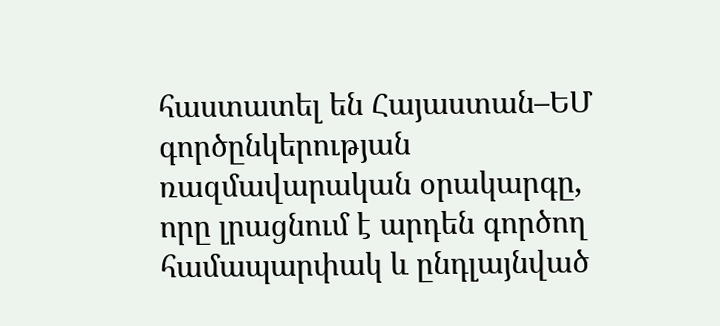հաստատել են Հայաստան–ԵՄ գործընկերության ռազմավարական օրակարգը, որը լրացնում է արդեն գործող համապարփակ և ընդլայնված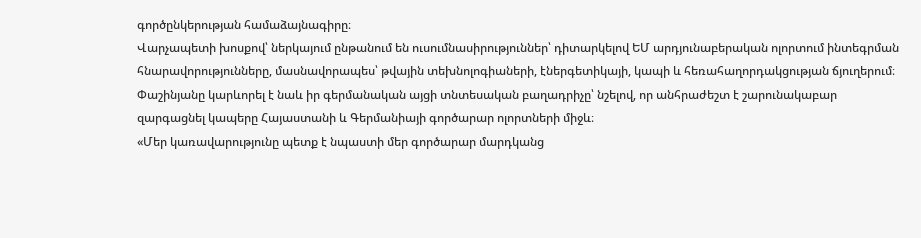գործընկերության համաձայնագիրը։
Վարչապետի խոսքով՝ ներկայում ընթանում են ուսումնասիրություններ՝ դիտարկելով ԵՄ արդյունաբերական ոլորտում ինտեգրման հնարավորությունները, մասնավորապես՝ թվային տեխնոլոգիաների, էներգետիկայի, կապի և հեռահաղորդակցության ճյուղերում։
Փաշինյանը կարևորել է նաև իր գերմանական այցի տնտեսական բաղադրիչը՝ նշելով, որ անհրաժեշտ է շարունակաբար զարգացնել կապերը Հայաստանի և Գերմանիայի գործարար ոլորտների միջև։
«Մեր կառավարությունը պետք է նպաստի մեր գործարար մարդկանց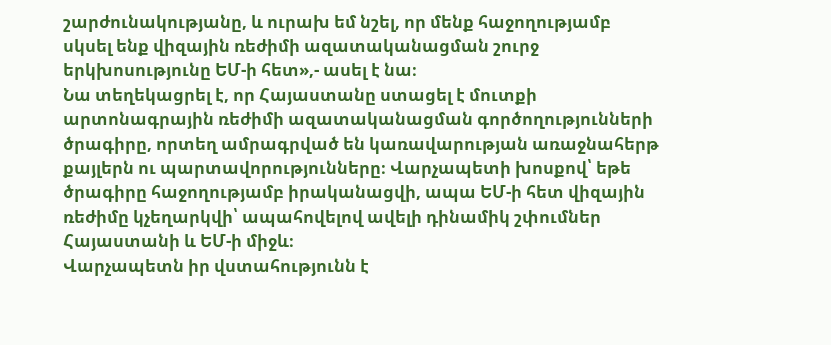շարժունակությանը, և ուրախ եմ նշել, որ մենք հաջողությամբ սկսել ենք վիզային ռեժիմի ազատականացման շուրջ երկխոսությունը ԵՄ-ի հետ»,- ասել է նա։
Նա տեղեկացրել է, որ Հայաստանը ստացել է մուտքի արտոնագրային ռեժիմի ազատականացման գործողությունների ծրագիրը, որտեղ ամրագրված են կառավարության առաջնահերթ քայլերն ու պարտավորությունները։ Վարչապետի խոսքով՝ եթե ծրագիրը հաջողությամբ իրականացվի, ապա ԵՄ-ի հետ վիզային ռեժիմը կչեղարկվի՝ ապահովելով ավելի դինամիկ շփումներ Հայաստանի և ԵՄ-ի միջև։
Վարչապետն իր վստահությունն է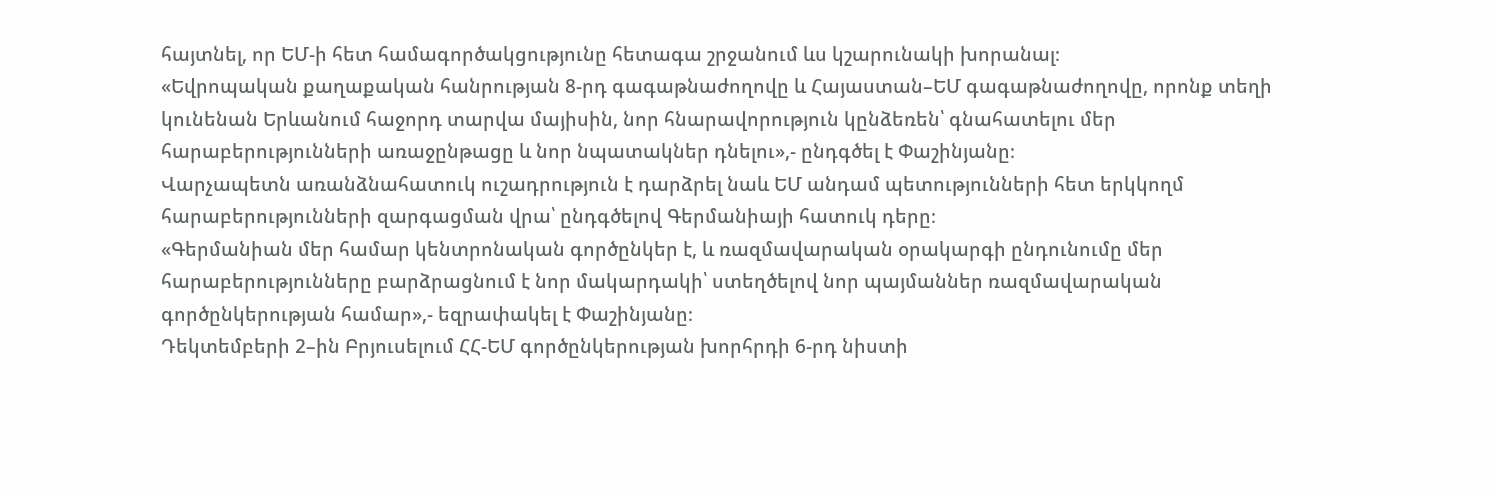հայտնել, որ ԵՄ-ի հետ համագործակցությունը հետագա շրջանում ևս կշարունակի խորանալ։
«Եվրոպական քաղաքական հանրության 8-րդ գագաթնաժողովը և Հայաստան–ԵՄ գագաթնաժողովը, որոնք տեղի կունենան Երևանում հաջորդ տարվա մայիսին, նոր հնարավորություն կընձեռեն՝ գնահատելու մեր հարաբերությունների առաջընթացը և նոր նպատակներ դնելու»,- ընդգծել է Փաշինյանը։
Վարչապետն առանձնահատուկ ուշադրություն է դարձրել նաև ԵՄ անդամ պետությունների հետ երկկողմ հարաբերությունների զարգացման վրա՝ ընդգծելով Գերմանիայի հատուկ դերը։
«Գերմանիան մեր համար կենտրոնական գործընկեր է, և ռազմավարական օրակարգի ընդունումը մեր հարաբերությունները բարձրացնում է նոր մակարդակի՝ ստեղծելով նոր պայմաններ ռազմավարական գործընկերության համար»,- եզրափակել է Փաշինյանը։
Դեկտեմբերի 2–ին Բրյուսելում ՀՀ-ԵՄ գործընկերության խորհրդի 6-րդ նիստի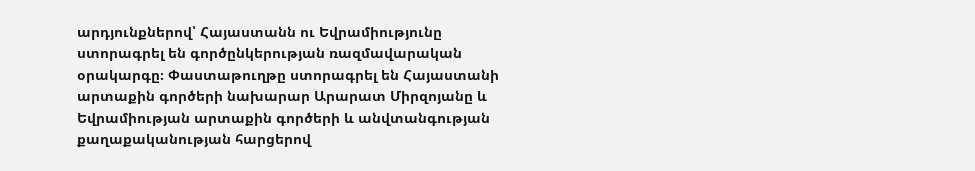արդյունքներով՝ Հայաստանն ու Եվրամիությունը ստորագրել են գործընկերության ռազմավարական օրակարգը։ Փաստաթուղթը ստորագրել են Հայաստանի արտաքին գործերի նախարար Արարատ Միրզոյանը և Եվրամիության արտաքին գործերի և անվտանգության քաղաքականության հարցերով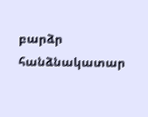բարձր հանձնակատար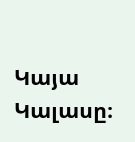Կայա Կալասը։